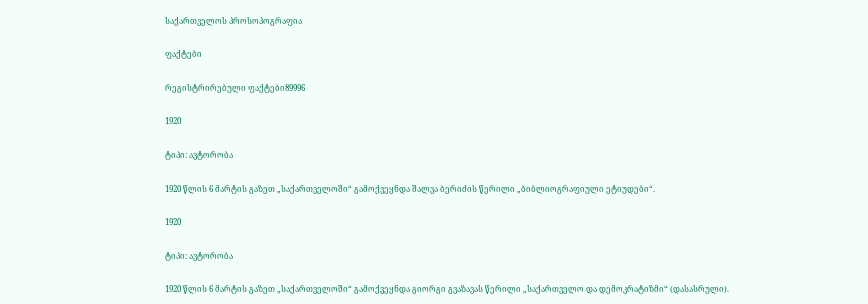საქართველოს პროსოპოგრაფია

ფაქტები

რეგისტრირებული ფაქტები89996

1920

ტიპი: ავტორობა

1920 წლის 6 მარტის გაზეთ „საქართველოში“ გამოქვეყნდა შალვა ბერიძის წერილი „ბიბლიოგრაფიული ეტიუდები“.

1920

ტიპი: ავტორობა

1920 წლის 6 მარტის გაზეთ „საქართველოში“ გამოქვეყნდა გიორგი გვაზავას წერილი „საქართველო და დემოკრატიზმი“ (დასასრული).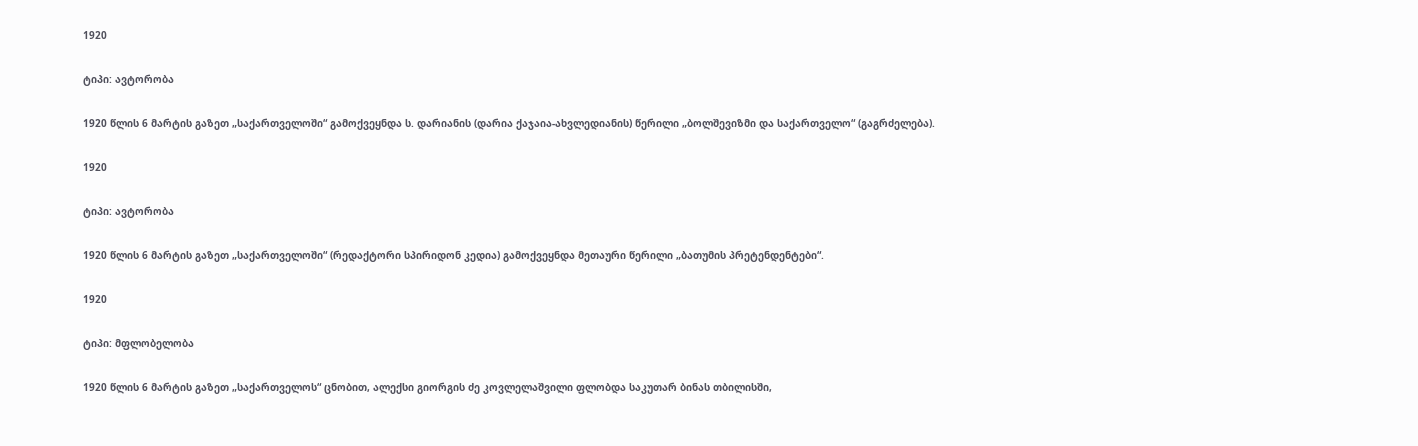1920

ტიპი: ავტორობა

1920 წლის 6 მარტის გაზეთ „საქართველოში“ გამოქვეყნდა ს. დარიანის (დარია ქაჯაია-ახვლედიანის) წერილი „ბოლშევიზმი და საქართველო“ (გაგრძელება).

1920

ტიპი: ავტორობა

1920 წლის 6 მარტის გაზეთ „საქართველოში“ (რედაქტორი სპირიდონ კედია) გამოქვეყნდა მეთაური წერილი „ბათუმის პრეტენდენტები“.

1920

ტიპი: მფლობელობა

1920 წლის 6 მარტის გაზეთ „საქართველოს“ ცნობით, ალექსი გიორგის ძე კოვლელაშვილი ფლობდა საკუთარ ბინას თბილისში,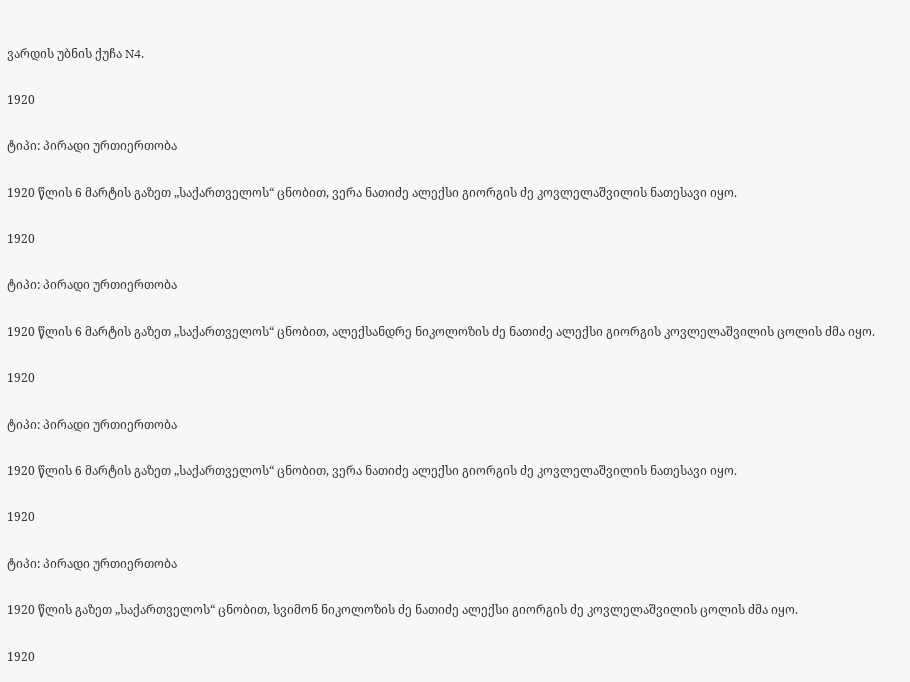ვარდის უბნის ქუჩა N4.

1920

ტიპი: პირადი ურთიერთობა

1920 წლის 6 მარტის გაზეთ „საქართველოს“ ცნობით, ვერა ნათიძე ალექსი გიორგის ძე კოვლელაშვილის ნათესავი იყო.

1920

ტიპი: პირადი ურთიერთობა

1920 წლის 6 მარტის გაზეთ „საქართველოს“ ცნობით, ალექსანდრე ნიკოლოზის ძე ნათიძე ალექსი გიორგის კოვლელაშვილის ცოლის ძმა იყო.

1920

ტიპი: პირადი ურთიერთობა

1920 წლის 6 მარტის გაზეთ „საქართველოს“ ცნობით, ვერა ნათიძე ალექსი გიორგის ძე კოვლელაშვილის ნათესავი იყო.

1920

ტიპი: პირადი ურთიერთობა

1920 წლის გაზეთ „საქართველოს“ ცნობით, სვიმონ ნიკოლოზის ძე ნათიძე ალექსი გიორგის ძე კოვლელაშვილის ცოლის ძმა იყო.

1920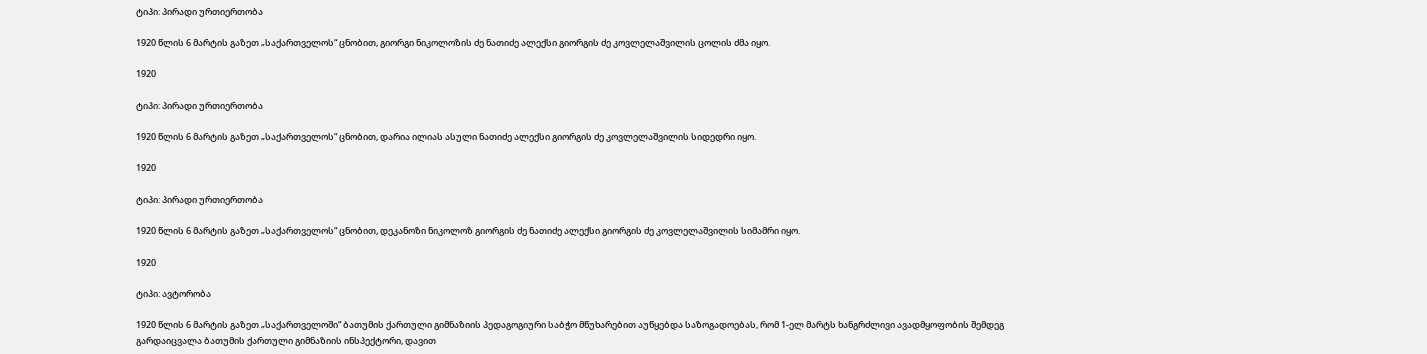ტიპი: პირადი ურთიერთობა

1920 წლის 6 მარტის გაზეთ „საქართველოს“ ცნობით, გიორგი ნიკოლოზის ძე ნათიძე ალექსი გიორგის ძე კოვლელაშვილის ცოლის ძმა იყო.

1920

ტიპი: პირადი ურთიერთობა

1920 წლის 6 მარტის გაზეთ „საქართველოს“ ცნობით, დარია ილიას ასული ნათიძე ალექსი გიორგის ძე კოვლელაშვილის სიდედრი იყო.

1920

ტიპი: პირადი ურთიერთობა

1920 წლის 6 მარტის გაზეთ „საქართველოს“ ცნობით, დეკანოზი ნიკოლოზ გიორგის ძე ნათიძე ალექსი გიორგის ძე კოვლელაშვილის სიმამრი იყო.

1920

ტიპი: ავტორობა

1920 წლის 6 მარტის გაზეთ „საქართველოში“ ბათუმის ქართული გიმნაზიის პედაგოგიური საბჭო მწუხარებით აუწყებდა საზოგადოებას, რომ 1-ელ მარტს ხანგრძლივი ავადმყოფობის შემდეგ გარდაიცვალა ბათუმის ქართული გიმნაზიის ინსპექტორი, დავით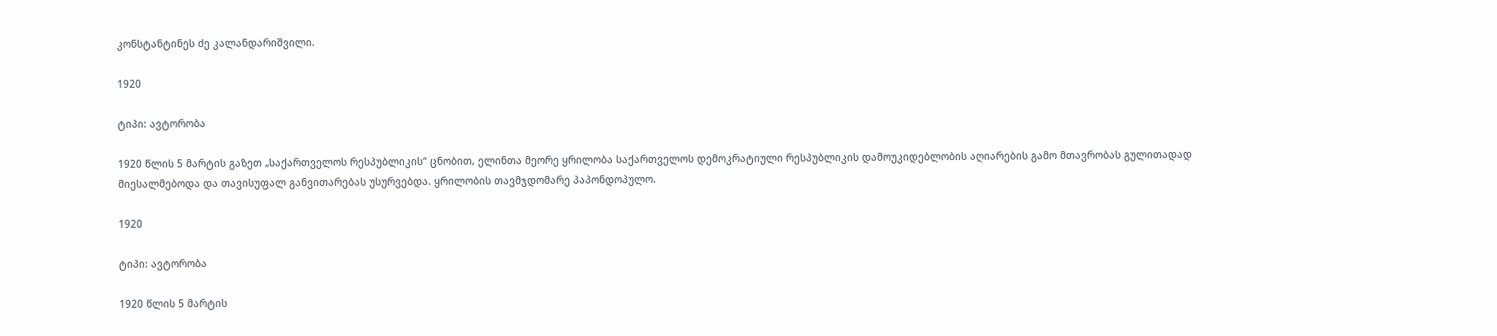კონსტანტინეს ძე კალანდარიშვილი.

1920

ტიპი: ავტორობა

1920 წლის 5 მარტის გაზეთ „საქართველოს რესპუბლიკის“ ცნობით, ელინთა მეორე ყრილობა საქართველოს დემოკრატიული რესპუბლიკის დამოუკიდებლობის აღიარების გამო მთავრობას გულითადად მიესალმებოდა და თავისუფალ განვითარებას უსურვებდა. ყრილობის თავმჯდომარე პაპონდოპულო.

1920

ტიპი: ავტორობა

1920 წლის 5 მარტის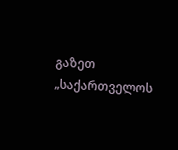გაზეთ „საქართველოს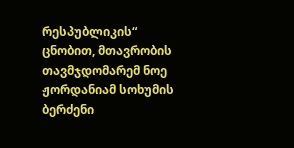რესპუბლიკის“ ცნობით, მთავრობის თავმჯდომარემ ნოე ჟორდანიამ სოხუმის ბერძენი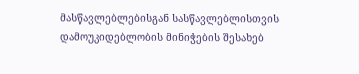მასწავლებლებისგან სასწავლებლისთვის დამოუკიდებლობის მინიჭების შესახებ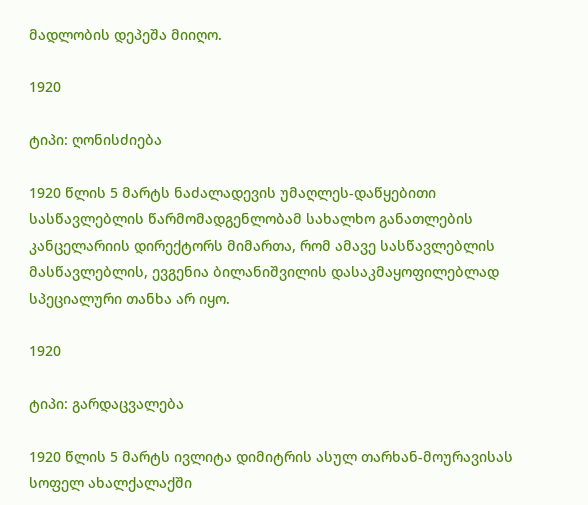მადლობის დეპეშა მიიღო.

1920

ტიპი: ღონისძიება

1920 წლის 5 მარტს ნაძალადევის უმაღლეს-დაწყებითი სასწავლებლის წარმომადგენლობამ სახალხო განათლების კანცელარიის დირექტორს მიმართა, რომ ამავე სასწავლებლის მასწავლებლის, ევგენია ბილანიშვილის დასაკმაყოფილებლად სპეციალური თანხა არ იყო.

1920

ტიპი: გარდაცვალება

1920 წლის 5 მარტს ივლიტა დიმიტრის ასულ თარხან-მოურავისას სოფელ ახალქალაქში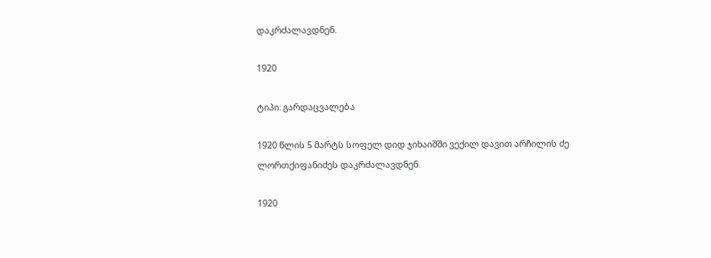დაკრძალავდნენ.

1920

ტიპი: გარდაცვალება

1920 წლის 5 მარტს სოფელ დიდ ჯიხაიშში ვექილ დავით არჩილის ძე ლორთქიფანიძეს დაკრძალავდნენ.

1920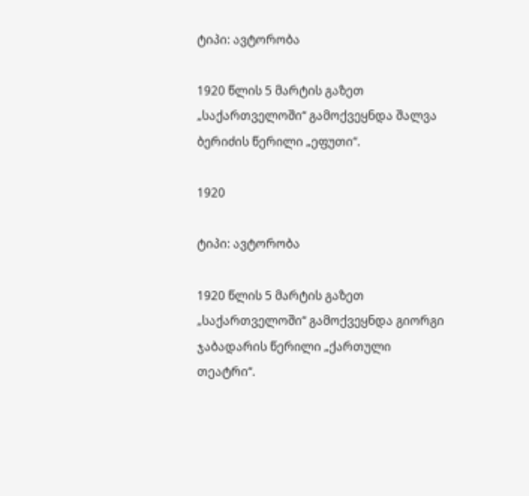ტიპი: ავტორობა

1920 წლის 5 მარტის გაზეთ „საქართველოში“ გამოქვეყნდა შალვა ბერიძის წერილი „ეფუთი“.

1920

ტიპი: ავტორობა

1920 წლის 5 მარტის გაზეთ „საქართველოში“ გამოქვეყნდა გიორგი ჯაბადარის წერილი „ქართული თეატრი“.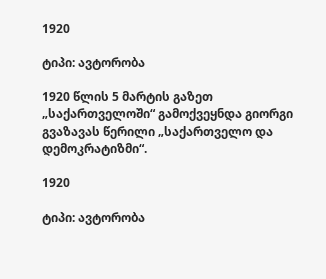1920

ტიპი: ავტორობა

1920 წლის 5 მარტის გაზეთ „საქართველოში“ გამოქვეყნდა გიორგი გვაზავას წერილი „საქართველო და დემოკრატიზმი“.

1920

ტიპი: ავტორობა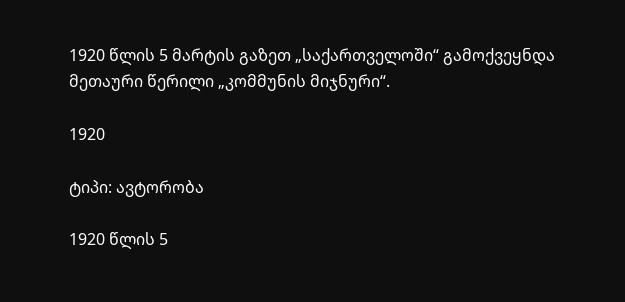1920 წლის 5 მარტის გაზეთ „საქართველოში“ გამოქვეყნდა მეთაური წერილი „კომმუნის მიჯნური“.

1920

ტიპი: ავტორობა

1920 წლის 5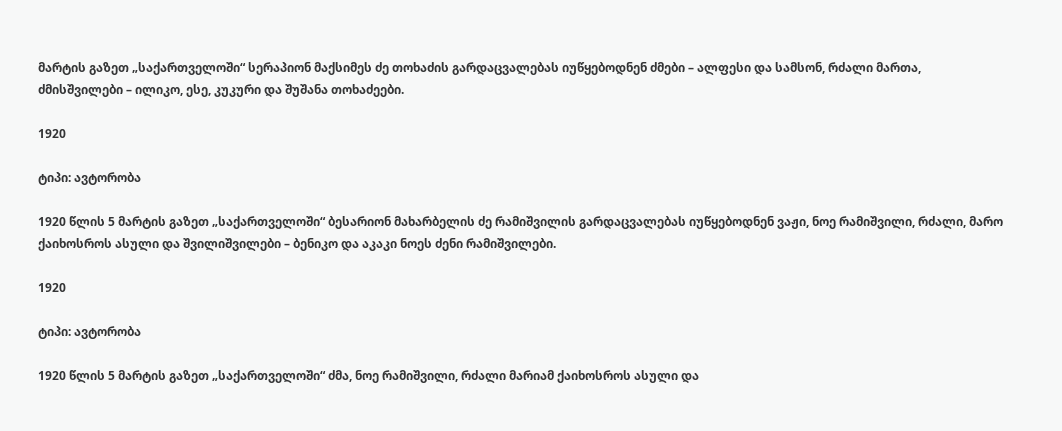მარტის გაზეთ „საქართველოში“ სერაპიონ მაქსიმეს ძე თოხაძის გარდაცვალებას იუწყებოდნენ ძმები – ალფესი და სამსონ, რძალი მართა, ძმისშვილები – ილიკო, ესე, კუკური და შუშანა თოხაძეები.

1920

ტიპი: ავტორობა

1920 წლის 5 მარტის გაზეთ „საქართველოში“ ბესარიონ მახარბელის ძე რამიშვილის გარდაცვალებას იუწყებოდნენ ვაჟი, ნოე რამიშვილი, რძალი, მარო ქაიხოსროს ასული და შვილიშვილები – ბენიკო და აკაკი ნოეს ძენი რამიშვილები.

1920

ტიპი: ავტორობა

1920 წლის 5 მარტის გაზეთ „საქართველოში“ ძმა, ნოე რამიშვილი, რძალი მარიამ ქაიხოსროს ასული და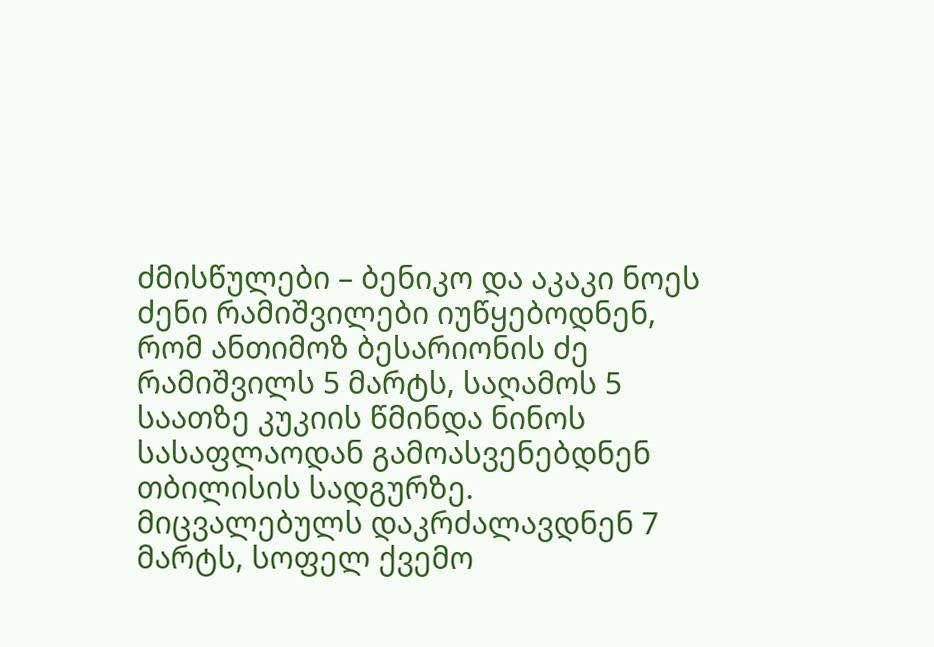ძმისწულები – ბენიკო და აკაკი ნოეს ძენი რამიშვილები იუწყებოდნენ, რომ ანთიმოზ ბესარიონის ძე რამიშვილს 5 მარტს, საღამოს 5 საათზე კუკიის წმინდა ნინოს სასაფლაოდან გამოასვენებდნენ თბილისის სადგურზე. მიცვალებულს დაკრძალავდნენ 7 მარტს, სოფელ ქვემო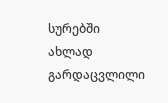სურებში ახლად გარდაცვლილი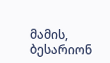მამის, ბესარიონ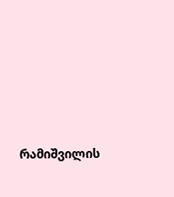რამიშვილის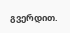გვერდით.